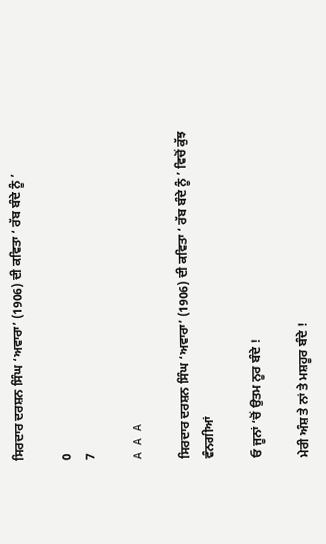ਸਿਰਦਾਰ ਦਰਸ਼ਨ ਸਿੰਘ ‘ਅਵਾਰਾ’ (1906) ਦੀ ਕਵਿਤਾ ‘ ਰੱਬ ਬੰਦੇ ਨੂੰ ’

0
7

A A A

ਸਿਰਦਾਰ ਦਰਸ਼ਨ ਸਿੰਘ ‘ਅਵਾਰਾ’ (1906) ਦੀ ਕਵਿਤਾ ‘ ਰੱਬ ਬੰਦੇ ਨੂੰ ’ ਵਿਚੋਂ ਕੁੱਝ ਵੰਨਗੀਆਂ

ਓ ਜੂਨਾਂ ‘ਚੋਂ ਉਤਮ ਨੂਰ ਬੰਦੇ !

ਮੇਰੀ ਅੰਸ਼ ਤੇ ਨਾਂ ਤੇ ਮਸ਼ਹੂਰ ਬੰਦੇ !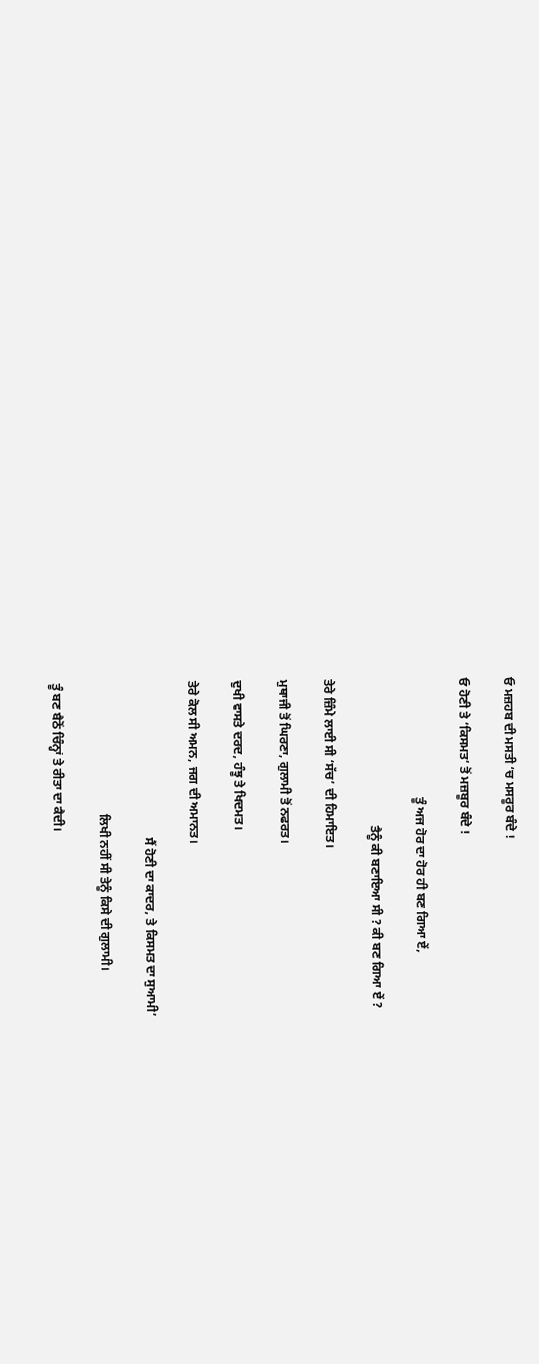ਓ ਮਜ਼ਹਬ ਦੀ ਮਸਤੀ ‘ਚ ਮਸਰੂਰ ਬੰਦੇ !

ਓ ਹੋਣੀ ਤੇ ‘ਕਿਸਮਤ’ ਤੋਂ ਮਜ਼ਬੂਰ ਬੰਦੇ !

                                      ਤੂੰ ਅਜ ਹੋਰ ਦਾ ਹੋਰ ਹੀ ਬਣ ਗਿਆ ਏਂ,

                                               ਤੈਨੂੰ ਕੀ ਬਣਾਇਆ ਸੀ ? ਕੀ ਬਣ ਗਿਆ ਏਂ ?

ਤੇਰੇ ਜ਼ਿੰਮੇ ਲਾਈ ਸੀ ‘ਸੱਚ’ ਦੀ ਹਿਮਾਇਤ।

ਮੁਥਾਜੀ ਤੋਂ ਘਿਰਣਾ, ਗੁਲਾਮੀ ਤੋਂ ਨਫਰਤ।

ਦੁਖੀ ਵਾਸਤੇ ਦਰਦ, ਹੰਝੂ ਤੇ ਖਿਦਮਤ।

ਤੇਰੇ ਕੋਲ ਸੀ ਅਮਨ, ਜਗ ਦੀ ਅਮਾਨਤ।

                                                  ਸੈਂ ਹੋਣੀ ਦਾ ਕਾਦਰ, ਤੇ ਕਿਸਮਤ ਦਾ ਸੁਆਮੀ’

                                          ਲਿਖੀ ਨਹੀਂ ਸੀ ਤੇਨੂੰ ਕਿਸੇ ਦੀ ਗੁਲਾਮੀ।

ਤੂੰ ਬਣ ਬੈਠੋਂ ਚਿੰਨ੍ਹਾਂ ਤੇ ਰੀਤਾ ਦਾ ਕੈਦੀ।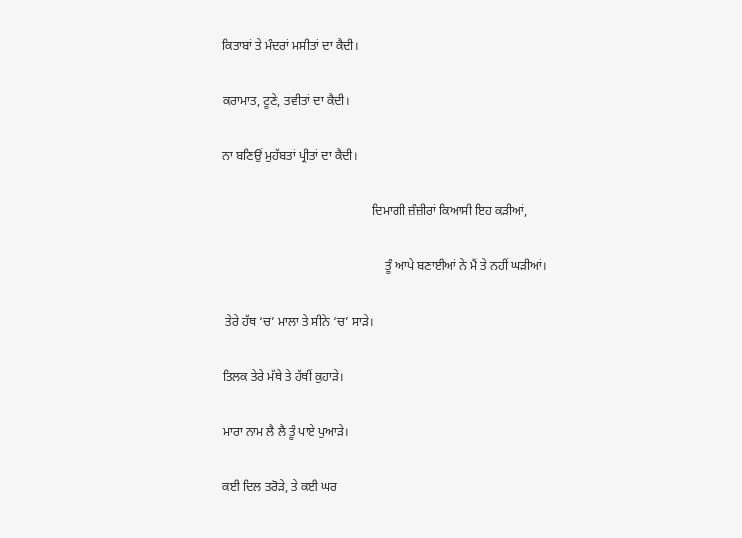ਕਿਤਾਬਾਂ ਤੇ ਮੰਦਰਾਂ ਮਸੀਤਾਂ ਦਾ ਕੈਦੀ।

ਕਰਾਮਾਤ, ਟੂਣੇ, ਤਵੀਤਾਂ ਦਾ ਕੈਦੀ।

ਨਾ ਬਣਿਉਂ ਮੁਹੱਬਤਾਂ ਪ੍ਰੀਤਾਂ ਦਾ ਕੈਦੀ।

                                                ਦਿਮਾਗੀ ਜ਼ੰਜ਼ੀਰਾਂ ਕਿਆਸੀ ਇਹ ਕੜੀਆਂ,

                                                    ਤੂੰ ਆਪੇ ਬਣਾਈਆਂ ਨੇ ਮੈਂ ਤੇ ਨਹੀਂ ਘੜੀਆਂ।

 ਤੇਰੇ ਹੱਥ ‘ਚ’ ਮਾਲਾ ਤੇ ਸੀਨੇ ‘ਚ’ ਸਾੜੇ।

ਤਿਲਕ ਤੇਰੇ ਮੱਥੇ ਤੇ ਹੱਥੀਂ ਕੁਹਾੜੇ।

ਮਾਰਾ ਨਾਮ ਲੈ ਲੈ ਤੂੰ ਪਾਏ ਪੁਆੜੇ।

ਕਈ ਦਿਲ ਤਰੋੜੇ, ਤੇ ਕਈ ਘਰ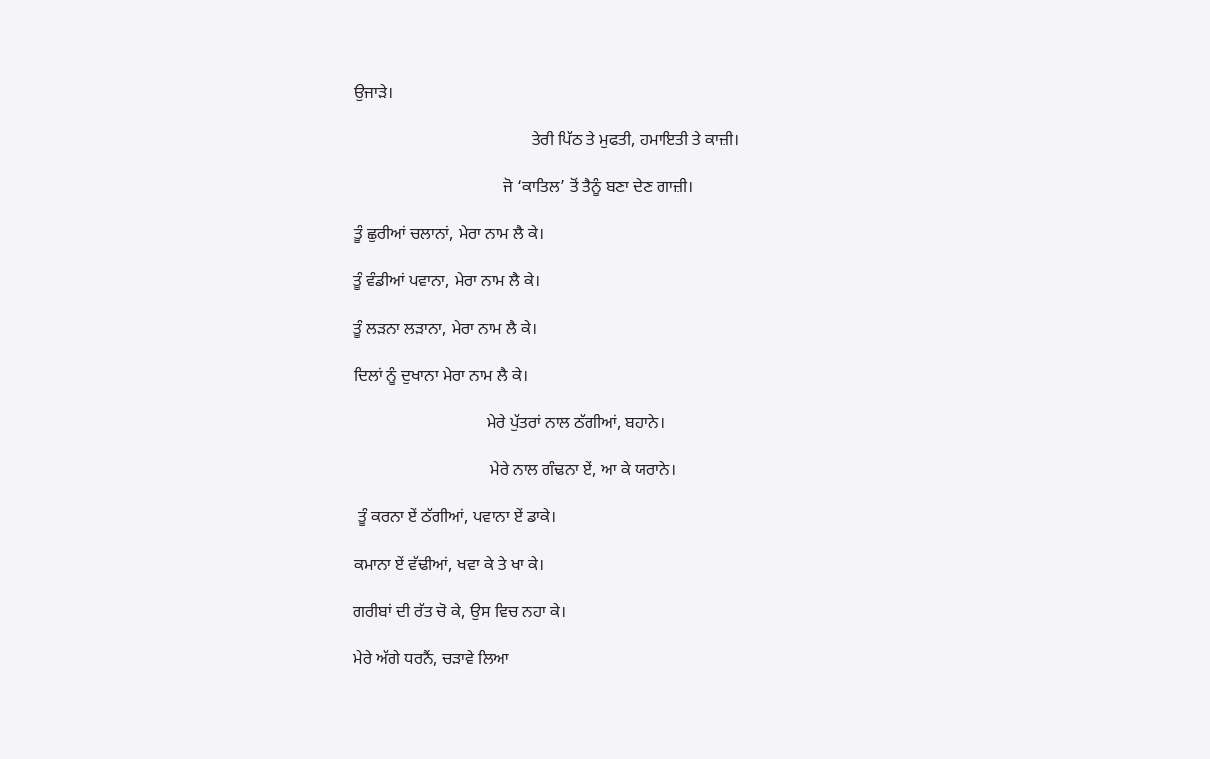ਉਜਾੜੇ।

                                           ਤੇਰੀ ਪਿੱਠ ਤੇ ਮੁਫਤੀ, ਹਮਾਇਤੀ ਤੇ ਕਾਜ਼ੀ।

                                    ਜੋ ‘ਕਾਤਿਲ’ ਤੋਂ ਤੈਨੂੰ ਬਣਾ ਦੇਣ ਗਾਜ਼ੀ।

ਤੂੰ ਛੁਰੀਆਂ ਚਲਾਨਾਂ, ਮੇਰਾ ਨਾਮ ਲੈ ਕੇ।

ਤੂੰ ਵੰਡੀਆਂ ਪਵਾਨਾ, ਮੇਰਾ ਨਾਮ ਲੈ ਕੇ।

ਤੂੰ ਲੜਨਾ ਲੜਾਨਾ, ਮੇਰਾ ਨਾਮ ਲੈ ਕੇ।

ਦਿਲਾਂ ਨੂੰ ਦੁਖਾਨਾ ਮੇਰਾ ਨਾਮ ਲੈ ਕੇ।

                                ਮੇਰੇ ਪੁੱਤਰਾਂ ਨਾਲ ਠੱਗੀਆਂ, ਬਹਾਨੇ।

                                 ਮੇਰੇ ਨਾਲ ਗੰਢਨਾ ਏਂ, ਆ ਕੇ ਯਰਾਨੇ।

 ਤੂੰ ਕਰਨਾ ਏਂ ਠੱਗੀਆਂ, ਪਵਾਨਾ ਏਂ ਡਾਕੇ।

ਕਮਾਨਾ ਏਂ ਵੱਢੀਆਂ, ਖਵਾ ਕੇ ਤੇ ਖਾ ਕੇ।

ਗਰੀਬਾਂ ਦੀ ਰੱਤ ਚੋ ਕੇ, ਉਸ ਵਿਚ ਨਹਾ ਕੇ।

ਮੇਰੇ ਅੱਗੇ ਧਰਨੈਂ, ਚੜਾਵੇ ਲਿਆ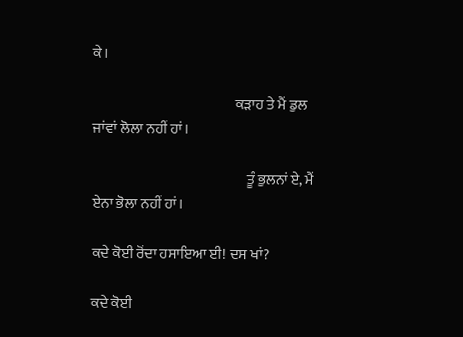ਕੇ।

                                                  ਕੜਾਹ ਤੇ ਮੈਂ ਡੁਲ ਜਾਂਵਾਂ ਲੋਲਾ ਨਹੀਂ ਹਾਂ।

                                                      ਤੂੰ ਭੁਲਨਾਂ ਏ, ਮੈਂ ਏਨਾ ਭੋਲਾ ਨਹੀਂ ਹਾਂ।

ਕਦੇ ਕੋਈ ਰੋਂਦਾ ਹਸਾਇਆ ਈ! ਦਸ ਖਾਂ?

ਕਦੇ ਕੋਈ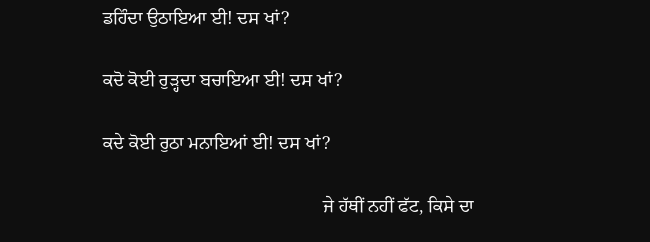ਡਹਿੰਦਾ ਉਠਾਇਆ ਈ! ਦਸ ਖਾਂ?

ਕਦੋ ਕੋਈ ਰੁੜ੍ਹਦਾ ਬਚਾਇਆ ਈ! ਦਸ ਖਾਂ?

ਕਦੇ ਕੋਈ ਰੁਠਾ ਮਨਾਇਆਂ ਈ! ਦਸ ਖਾਂ?

                                               ਜੇ ਹੱਥੀਂ ਨਹੀਂ ਫੱਟ, ਕਿਸੇ ਦਾ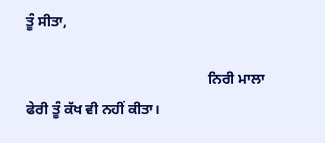ਤੂੰ ਸੀਤਾ,

                                                  ਨਿਰੀ ਮਾਲਾ ਫੇਰੀ ਤੂੰ ਕੱਖ ਵੀ ਨਹੀਂ ਕੀਤਾ।